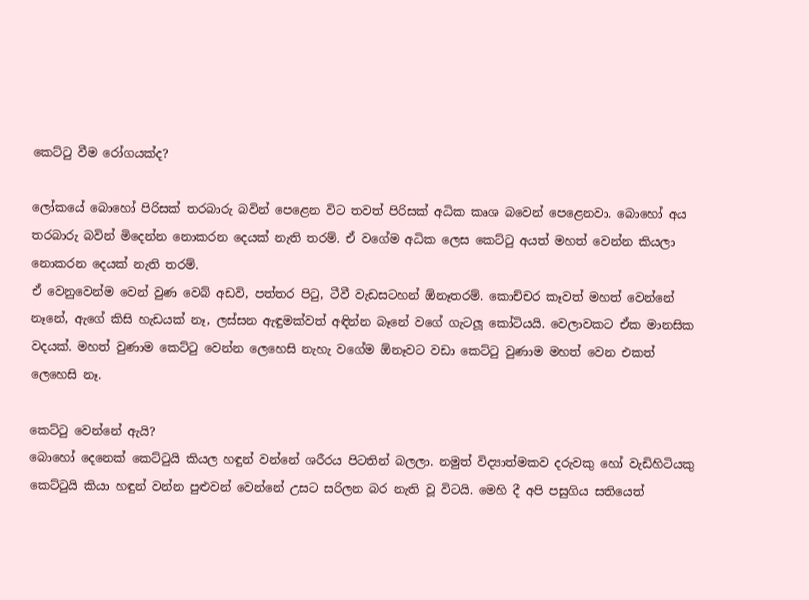කෙට්ටු වීම රෝගයක්ද?

ලෝකයේ බොහෝ පිරිසක් තරබාරු බවින් පෙළෙන විට තවත් පිරිසක් අධික කෘශ බවෙන් පෙළෙනවා. බොහෝ අය තරබාරු බවින් මිදෙන්න නොකරන දෙයක් නැති තරම්. ඒ වගේම අධික ලෙස කෙට්ටු අයත් මහත් වෙන්න කියලා නොකරන දෙයක් නැති තරම්.
ඒ වෙනුවෙන්ම වෙන් වුණ වෙබ් අඩවි, පත්තර පිටු, ටීවී වැඩසටහන් ඕනෑතරම්. කොච්චර කෑවත් මහත් වෙන්නේ නෑනේ, ඇගේ කිසි හැඩයක් නෑ, ලස්සන ඇඳුමක්වත් අඳින්න බෑනේ වගේ ගැටලූ කෝටියයි. වෙලාවකට ඒක මානසික වදයක්. මහත් වුණාම කෙට්ටු වෙන්න ලෙහෙසි නැහැ වගේම ඕනෑවට වඩා කෙට්ටු වුණාම මහත් වෙන එකත් ලෙහෙසි නෑ.

කෙට්ටු වෙන්නේ ඇයි?
බොහෝ දෙනෙක් කෙට්ටුයි කියල හඳුන් වන්නේ ශරීරය පිටතින් බලලා. නමුත් විද්‍යාත්මකව දරුවකු හෝ වැඩිහිටියකු කෙට්ටුයි කියා හඳුන් වන්න පුළුවන් වෙන්නේ උසට සරිලන බර නැති වූ විටයි. මෙහි දී අපි පසුගිය සතියෙත්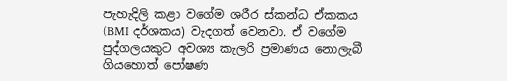පැහැදිලි කළා වගේම ශරීර ස්කන්ධ ඒකකය (BMI දර්ශකය) වැදගත් වෙනවා. ඒ වගේම පුද්ගලයකුට අවශ්‍ය කැලරි ප්‍රමාණය නොලැබී ගියහොත් පෝෂණ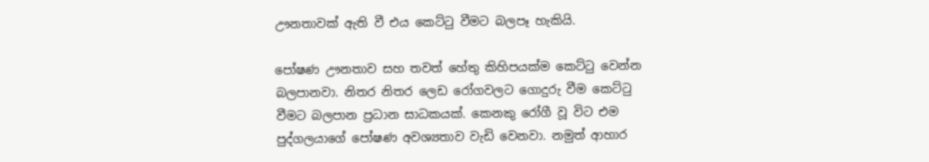ඌනතාවක් ඇති වී එය කෙට්ටු වීමට බලපෑ හැකියි.

පෝෂණ ඌනතාව සහ තවත් හේතු කිහිපයක්ම කෙට්ටු වෙන්න බලපානවා. නිතර නිතර ලෙඩ රෝගවලට ගොදුරු වීම කෙට්ටු වීමට බලපාන ප්‍රධාන සාධකයක්. කෙනකු රෝගී වූ විට එම පුද්ගලයාගේ පෝෂණ අවශ්‍යතාව වැඩි වෙනවා. නමුත් ආහාර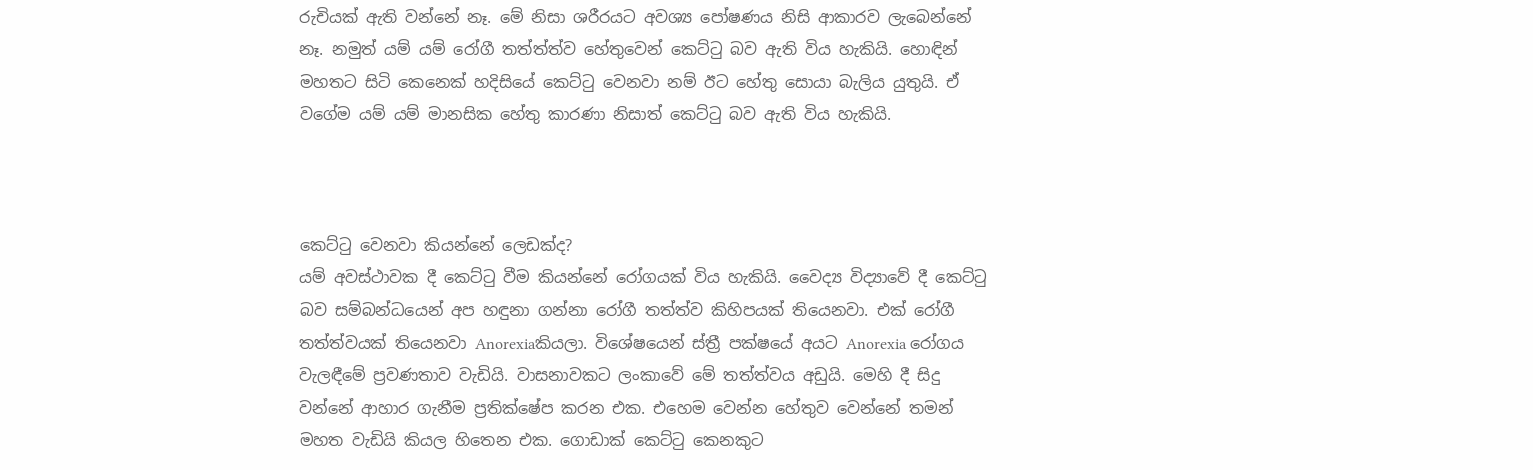රුචියක් ඇති වන්නේ නෑ. මේ නිසා ශරීරයට අවශ්‍ය පෝෂණය නිසි ආකාරව ලැබෙන්නේ නෑ. නමුත් යම් යම් රෝගී තත්ත්ත්ව හේතුවෙන් කෙට්ටු බව ඇති විය හැකියි. හොඳින් මහතට සිටි කෙනෙක් හදිසියේ කෙට්ටු වෙනවා නම් ඊට හේතු සොයා බැලිය යුතුයි. ඒ වගේම යම් යම් මානසික හේතු කාරණා නිසාත් කෙට්ටු බව ඇති විය හැකියි.



කෙට්ටු වෙනවා කියන්නේ ලෙඩක්ද?
යම් අවස්ථාවක දී කෙට්ටු වීම කියන්නේ රෝගයක් විය හැකියි. වෛද්‍ය විද්‍යාවේ දී කෙට්ටු බව සම්බන්ධයෙන් අප හඳුනා ගන්නා රෝගී තත්ත්ව කිහිපයක් තියෙනවා. එක් රෝගී තත්ත්වයක් තියෙනවා Anorexiaකියලා. විශේෂයෙන් ස්ත්‍රී පක්ෂයේ අයට Anorexia රෝගය වැලඳීමේ ප්‍රවණතාව වැඩියි. වාසනාවකට ලංකාවේ මේ තත්ත්වය අඩුයි. මෙහි දී සිදු වන්නේ ආහාර ගැනීම ප්‍රතික්ෂේප කරන එක. එහෙම වෙන්න හේතුව වෙන්නේ තමන් මහත වැඩියි කියල හිතෙන එක. ගොඩාක් කෙට්ටු කෙනකුට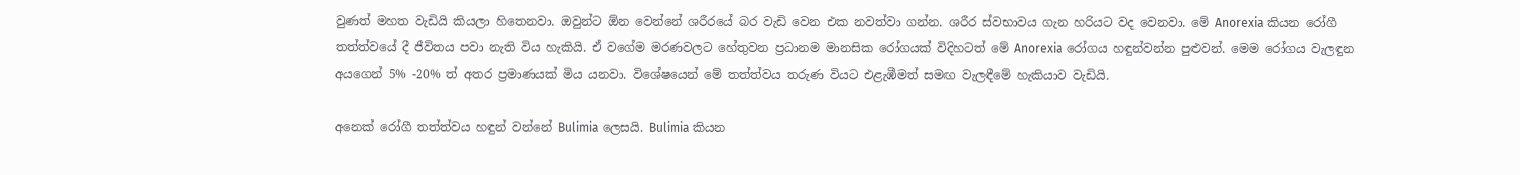වුණත් මහත වැඩියි කියලා හිතෙනවා. ඔවුන්ට ඕන වෙන්නේ ශරීරයේ බර වැඩි වෙන එක නවත්වා ගන්න. ශරීර ස්වභාවය ගැන හරියට වද වෙනවා. මේ Anorexia කියන රෝගී තත්ත්වයේ දී ජීවිතය පවා නැති විය හැකියි. ඒ වගේම මරණවලට හේතුවන ප්‍රධානම මානසික රෝගයක් විදිහටත් මේ Anorexia රෝගය හඳුන්වන්න පුළුවන්. මෙම රෝගය වැලඳුන අයගෙන් 5% -20% ත් අතර ප්‍රමාණයක් මිය යනවා. විශේෂයෙන් මේ තත්ත්වය තරුණ වියට එළැඹීමත් සමඟ වැලඳීමේ හැකියාව වැඩියි.

අනෙක් රෝගී තත්ත්වය හඳුන් වන්නේ Bulimia ලෙසයි. Bulimia කියන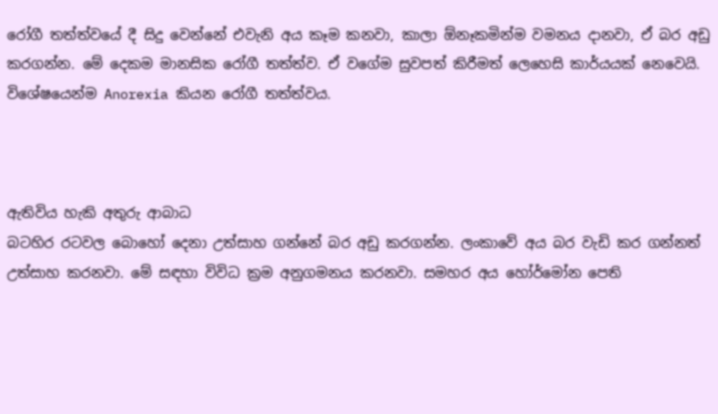රෝගී තත්ත්වයේ දී සිදු වෙන්නේ එවැනි අය කෑම කනවා, කාලා ඕනෑකමින්ම වමනය දානවා, ඒ බර අඩු කරගන්න. මේ දෙකම මානසික රෝගී තත්ත්ව. ඒ වගේම සුවපත් කිරීමත් ලෙහෙසි කාර්යයක් නෙවෙයි. විශේෂයෙන්ම Anorexia කියන රෝගී තත්ත්වය.



ඇතිවිය හැකි අතුරු ආබාධ
බටහිර රටවල බොහෝ දෙනා උත්සාහ ගන්නේ බර අඩු කරගන්න. ලංකාවේ අය බර වැඩි කර ගන්නත් උත්සාහ කරනවා. මේ සඳහා විවිධ ක්‍රම අනුගමනය කරනවා. සමහර අය හෝර්මෝන පෙති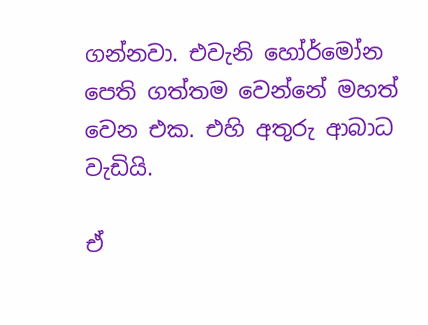ගන්නවා. එවැනි හෝර්මෝන පෙති ගත්තම වෙන්නේ මහත් වෙන එක. එහි අතුරු ආබාධ වැඩියි.

ඒ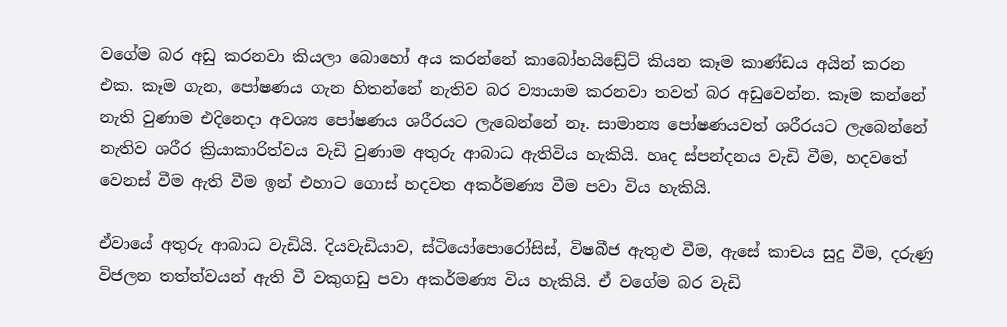වගේම බර අඩු කරනවා කියලා බොහෝ අය කරන්නේ කාබෝහයිඩ්‍රේට් කියන කෑම කාණ්ඩය අයින් කරන එක. කෑම ගැන, පෝෂණය ගැන හිතන්නේ නැතිව බර ව්‍යායාම කරනවා තවත් බර අඩුවෙන්න. කෑම කන්නේ නැති වුණාම එදිනෙදා අවශ්‍ය පෝෂණය ශරීරයට ලැබෙන්නේ නෑ. සාමාන්‍ය පෝෂණයවත් ශරීරයට ලැබෙන්නේ නැතිව ශරීර ක්‍රියාකාරිත්වය වැඩි වුණාම අතුරු ආබාධ ඇතිවිය හැකියි. හෘද ස්පන්දනය වැඩි වීම, හදවතේ වෙනස් වීම ඇති වීම ඉන් එහාට ගොස් හදවත අකර්මණ්‍ය වීම පවා විය හැකියි.

ඒවායේ අතුරු ආබාධ වැඩියි. දියවැඩියාව, ස්ටියෝපොරෝසිස්, විෂබීජ ඇතුළු වීම, ඇසේ කාචය සුදු වීම, දරුණු විජලන තත්ත්වයන් ඇති වී වකුගඩු පවා අකර්මණ්‍ය විය හැකියි. ඒ වගේම බර වැඩි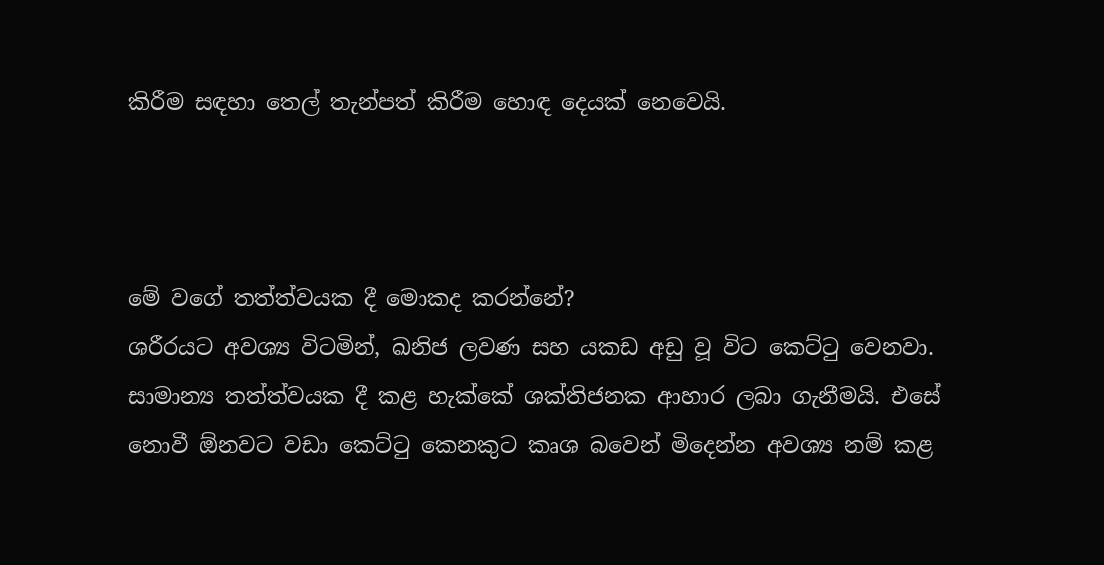කිරීම සඳහා තෙල් තැන්පත් කිරීම හොඳ දෙයක් නෙවෙයි.



මේ වගේ තත්ත්වයක දී මොකද කරන්නේ?
ශරීරයට අවශ්‍ය විටමින්, ඛනිජ ලවණ සහ යකඩ අඩු වූ විට කෙට්ටු වෙනවා. සාමාන්‍ය තත්ත්වයක දී කළ හැක්කේ ශක්තිජනක ආහාර ලබා ගැනීමයි. එසේ නොවී ඕනවට වඩා කෙට්ටු කෙනකුට කෘශ බවෙන් මිදෙන්න අවශ්‍ය නම් කළ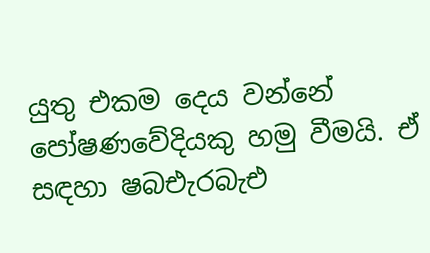යුතු එකම දෙය වන්නේ පෝෂණවේදියකු හමු වීමයි. ඒ සඳහා ෂබඑැරබැඑ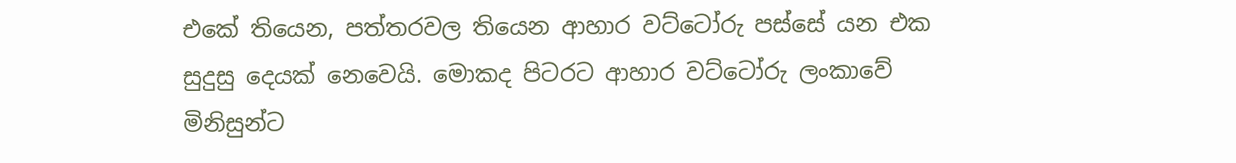එකේ තියෙන, පත්තරවල තියෙන ආහාර වට්ටෝරු පස්සේ යන එක සුදුසු දෙයක් නෙවෙයි. මොකද පිටරට ආහාර වට්ටෝරු ලංකාවේ මිනිසුන්ට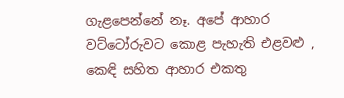ගැළපෙන්නේ නෑ. අපේ ආහාර වට්ටෝරුවට කොළ පැහැති එළවළු , කෙඳි සහිත ආහාර එකතු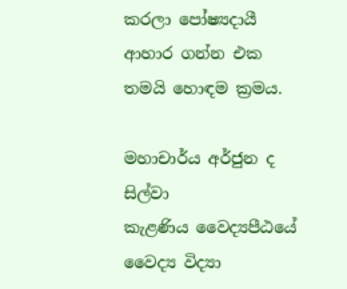කරලා පෝෂ්‍යදායී ආහාර ගන්න එක තමයි හොඳම ක්‍රමය.

මහාචාර්ය අර්ජුන ද සිල්වා
කැළණිය වෛද්‍යපීඨයේ වෛද්‍ය විද්‍යා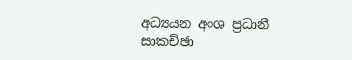අධ්‍යයන අංශ ප්‍රධානී
සාකච්ඡා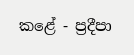කළේ - ප්‍රදීපා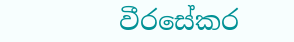වීරසේකර